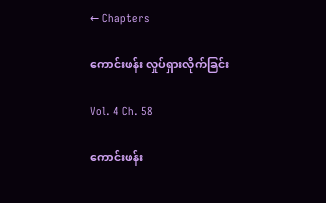← Chapters

ကောင်းဖန်း လှုပ်ရှားလိုက်ခြင်း

Vol. 4 Ch. 58

ကောင်းဖန်း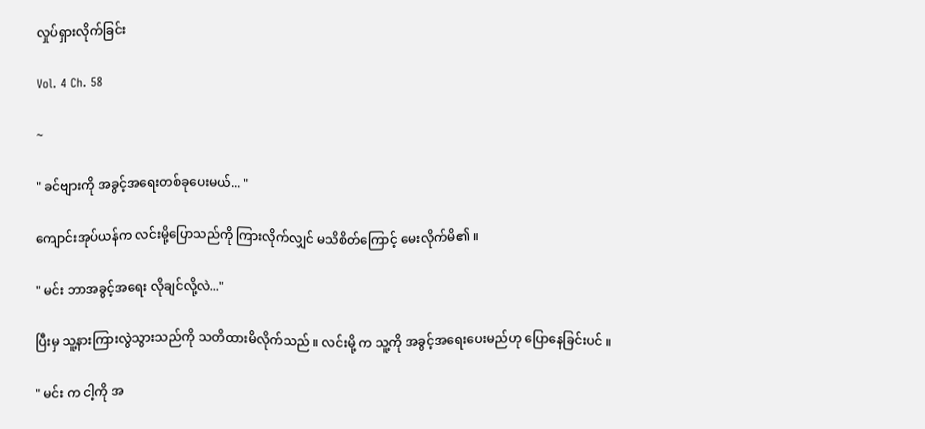လှုပ်ရှားလိုက်ခြင်း

Vol. 4 Ch. 58

~

" ခင်ဗျားကို အခွင့်အရေးတစ်ခုပေးမယ်... "

ကျောင်းအုပ်ယန်က လင်းမို့ပြောသည်ကို ကြားလိုက်လျှင် မသိစိတ်ကြောင့် မေးလိုက်မိ၏ ။

" မင်း ဘာအခွင့်အရေး လိုချင်လို့လဲ..."

ပြီးမှ သူ့နားကြားလွဲသွားသည်ကို သတိထားမိလိုက်သည် ။ လင်းမို့ က သူ့ကို အခွင့်အရေးပေးမည်ဟု ပြောနေခြင်းပင် ။

" မင်း က ငါ့ကို အ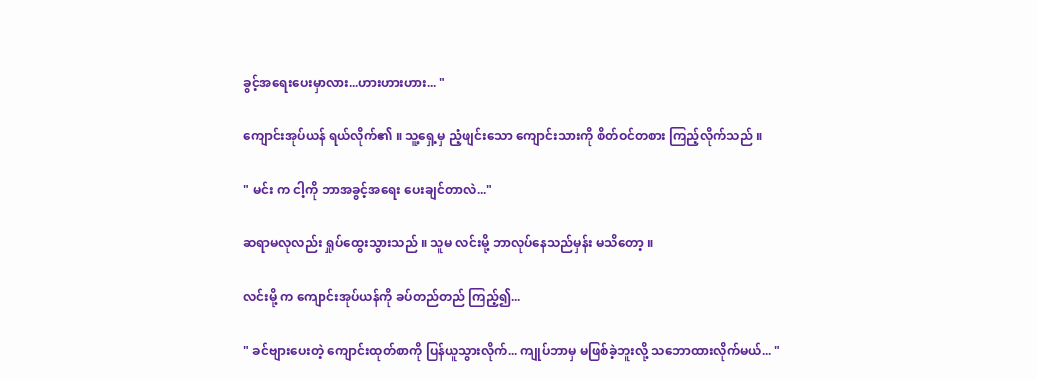ခွင့်အရေးပေးမှာလား...ဟားဟားဟား... "

ကျောင်းအုပ်ယန် ရယ်လိုက်၏ ။ သူ့ရှေ့မှ ညံ့ဖျင်းသော ကျောင်းသားကို စိတ်ဝင်တစား ကြည့်လိုက်သည် ။

" မင်း က ငါ့ကို ဘာအခွင့်အရေး ပေးချင်တာလဲ..."

ဆရာမလုလည်း ရှုပ်ထွေးသွားသည် ။ သူမ လင်းမို့ ဘာလုပ်နေသည်မှန်း မသိတော့ ။

လင်းမို့ က ကျောင်းအုပ်ယန်ကို ခပ်တည်တည် ကြည့်၍...

" ခင်ဗျားပေးတဲ့ ကျောင်းထုတ်စာကို ပြန်ယူသွားလိုက်... ကျုပ်ဘာမှ မဖြစ်ခဲ့ဘူးလို့ သဘောထားလိုက်မယ်... "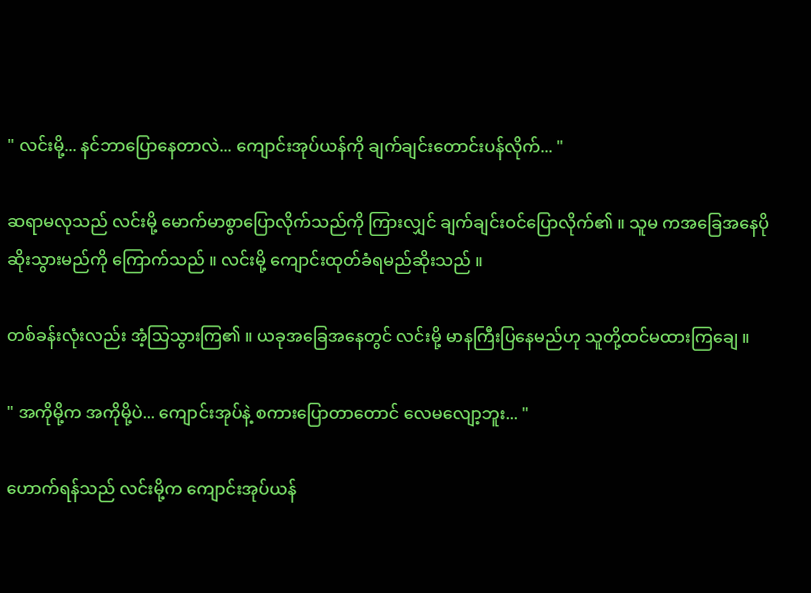" လင်းမို့... နင်ဘာပြောနေတာလဲ... ကျောင်းအုပ်ယန်ကို ချက်ချင်းတောင်းပန်လိုက်... "

ဆရာမလုသည် လင်းမို့ မောက်မာစွာပြောလိုက်သည်ကို ကြားလျှင် ချက်ချင်းဝင်ပြောလိုက်၏ ။ သူမ ကအခြေအနေပိုဆိုးသွားမည်ကို ကြောက်သည် ။ လင်းမို့ ကျောင်းထုတ်ခံရမည်ဆိုးသည် ။

တစ်ခန်းလုံးလည်း အံ့သြသွားကြ၏ ။ ယခုအခြေအနေတွင် လင်းမို့ မာနကြီးပြနေမည်ဟု သူတို့ထင်မထားကြချေ ။

" အကိုမို့က အကိုမို့ပဲ... ကျောင်းအုပ်နဲ့ စကားပြောတာတောင် လေမလျော့ဘူး... "

ဟောက်ရန်သည် လင်းမို့က ကျောင်းအုပ်ယန်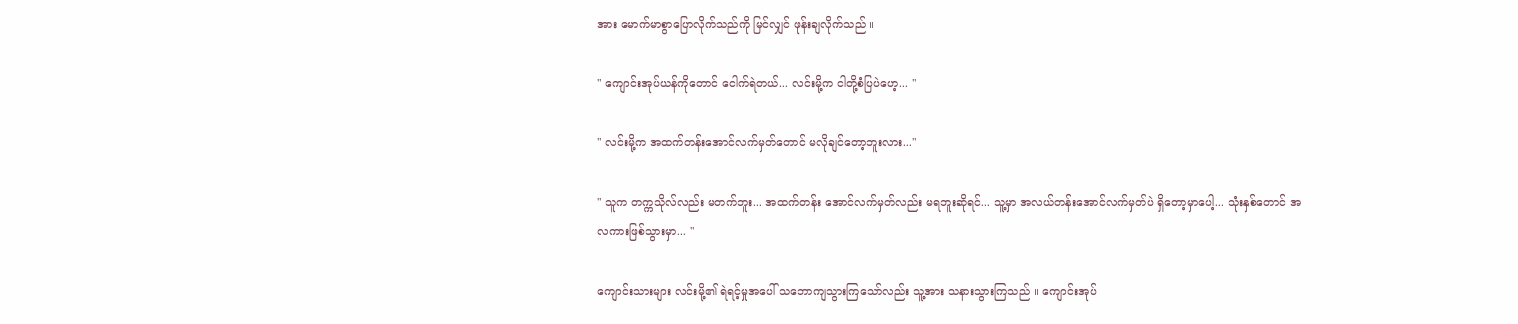အား မောက်မာစွာပြောလိုက်သည်ကို မြင်လျှင် ဖုန်းချလိုက်သည် ။

" ကျောင်းအုပ်ယန်ကိုတောင် ငေါက်ရဲတယ်... လင်းမို့က ငါတို့စံပြပဲဟေ့... "

" လင်းမို့က အထက်တန်းအောင်လက်မှတ်တောင် မလိုချင်တော့ဘူးလား..."

" သူက တက္ကသိုလ်လည်း မတက်ဘူး... အထက်တန်း အောင်လက်မှတ်လည်း မရဘူးဆိုရင်... သူ့မှာ အလယ်တန်းအောင်လက်မှတ်ပဲ ရှိတော့မှာပေါ့... သုံးနှစ်တောင် အလကားဖြစ်သွားမှာ... "

ကျောင်းသားများ လင်းမို့၏ ရဲရင့်မှုအပေါ် သဘောကျသွားကြသော်လည်း သူ့အား သနားသွားကြသည် ။ ကျောင်းအုပ်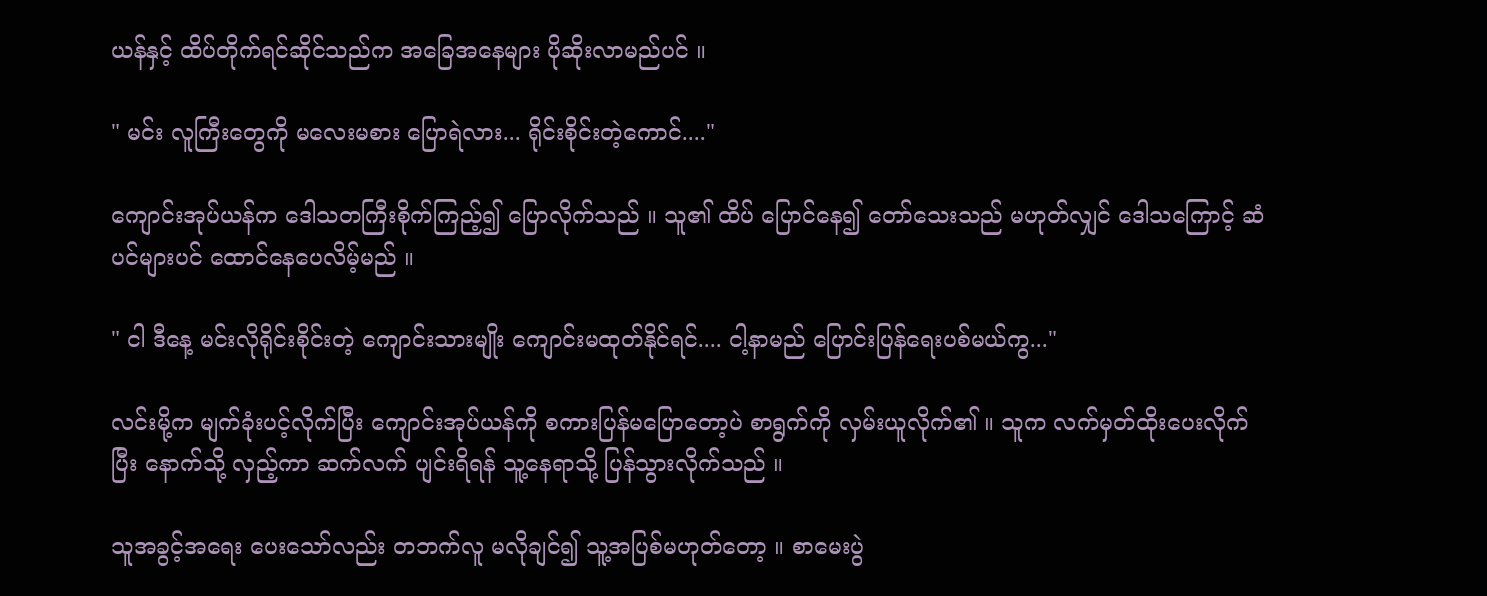ယန်နှင့် ထိပ်တိုက်ရင်ဆိုင်သည်က အခြေအနေများ ပိုဆိုးလာမည်ပင် ။

" မင်း လူကြီးတွေကို မလေးမစား ပြောရဲလား... ရိုင်းစိုင်းတဲ့ကောင်...."

ကျောင်းအုပ်ယန်က ဒေါသတကြီးစိုက်ကြည့်၍ ပြောလိုက်သည် ။ သူ၏ ထိပ် ပြောင်နေ၍ တော်သေးသည် မဟုတ်လျှင် ဒေါသကြောင့် ဆံပင်များပင် ထောင်နေပေလိမ့်မည် ။

" ငါ ဒီနေ့ မင်းလိုရိုင်းစိုင်းတဲ့ ကျောင်းသားမျိုး ကျောင်းမထုတ်နိုင်ရင်.... ငါ့နာမည် ပြောင်းပြန်ရေးပစ်မယ်ကွ..."

လင်းမို့က မျက်ခုံးပင့်လိုက်ပြီး ကျောင်းအုပ်ယန်ကို စကားပြန်မပြောတော့ပဲ စာရွက်ကို လှမ်းယူလိုက်၏ ။ သူက လက်မှတ်ထိုးပေးလိုက်ပြီး နောက်သို့ လှည့်ကာ ဆက်လက် ပျင်းရိရန် သူ့နေရာသို့ ပြန်သွားလိုက်သည် ။

သူအခွင့်အရေး ပေးသော်လည်း တဘက်လူ မလိုချင်၍ သူ့အပြစ်မဟုတ်တော့ ။ စာမေးပွဲ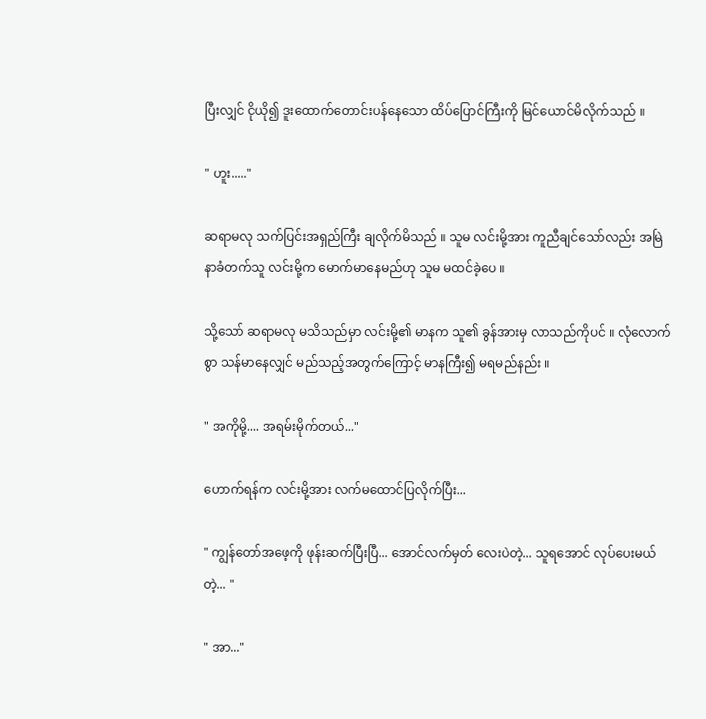ပြီးလျှင် ငိုယို၍ ဒူးထောက်တောင်းပန်နေသော ထိပ်ပြောင်ကြီးကို မြင်ယောင်မိလိုက်သည် ။

" ဟူး....."

ဆရာမလု သက်ပြင်းအရှည်ကြီး ချလိုက်မိသည် ။ သူမ လင်းမို့အား ကူညီချင်သော်လည်း အမြဲနာခံတက်သူ လင်းမို့က မောက်မာနေမည်ဟု သူမ မထင်ခဲ့ပေ ။

သို့သော် ဆရာမလု မသိသည်မှာ လင်းမို့၏ မာနက သူ၏ ခွန်အားမှ လာသည်ကိုပင် ။ လုံလောက်စွာ သန်မာနေလျှင် မည်သည့်အတွက်ကြောင့် မာနကြီး၍ မရမည်နည်း ။

" အကိုမို့.... အရမ်းမိုက်တယ်..."

ဟောက်ရန်က လင်းမို့အား လက်မထောင်ပြလိုက်ပြီး...

" ကျွန်တော်အဖေ့ကို ဖုန်းဆက်ပြီးပြီ... အောင်လက်မှတ် လေးပဲတဲ့... သူရအောင် လုပ်ပေးမယ်တဲ့... "

" အာ..."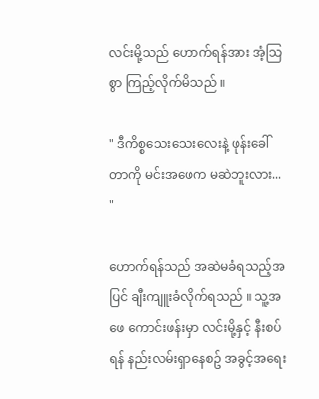လင်းမို့သည် ဟောက်ရန်အား အံ့သြစွာ ကြည့်လိုက်မိသည် ။

" ဒီကိစ္စသေးသေးလေးနဲ့ ဖုန်းခေါ်တာကို မင်းအဖေက မဆဲဘူးလား... "

ဟောက်ရန်သည် အဆဲမခံရသည့်အပြင် ချီးကျူးခံလိုက်ရသည် ။ သူ့အဖေ ကောင်းဖန်းမှာ လင်းမို့နှင့် နီးစပ်ရန် နည်းလမ်းရှာနေစဥ် အခွင့်အရေး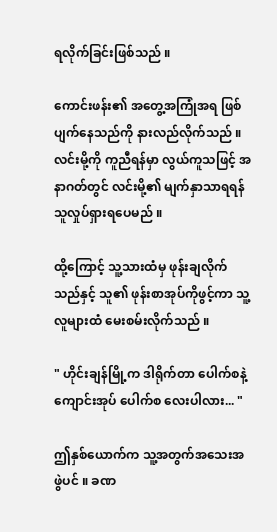ရလိုက်ခြင်းဖြစ်သည် ။

ကောင်းဖန်း၏ အတွေ့အကြုံအရ ဖြစ်ပျက်နေသည်ကို နားလည်လိုက်သည် ။ လင်းမို့ကို ကူညီရန်မှာ လွယ်ကူသဖြင့် အနာဂတ်တွင် လင်းမို့၏ မျက်နှာသာရရန် သူလှုပ်ရှားရပေမည် ။

ထို့ကြောင့် သူ့သားထံမှ ဖုန်းချလိုက်သည်နှင့် သူ၏ ဖုန်းစာအုပ်ကိုဖွင့်ကာ သူ့လူများထံ မေးစမ်းလိုက်သည် ။

" ဟိုင်းချန်မြို့က ဒါရိုက်တာ ပေါက်စနဲ့ ကျောင်းအုပ် ပေါက်စ လေးပါလား... "

ဤနှစ်ယောက်က သူ့အတွက်အသေးအဖွဲပင် ။ ခဏ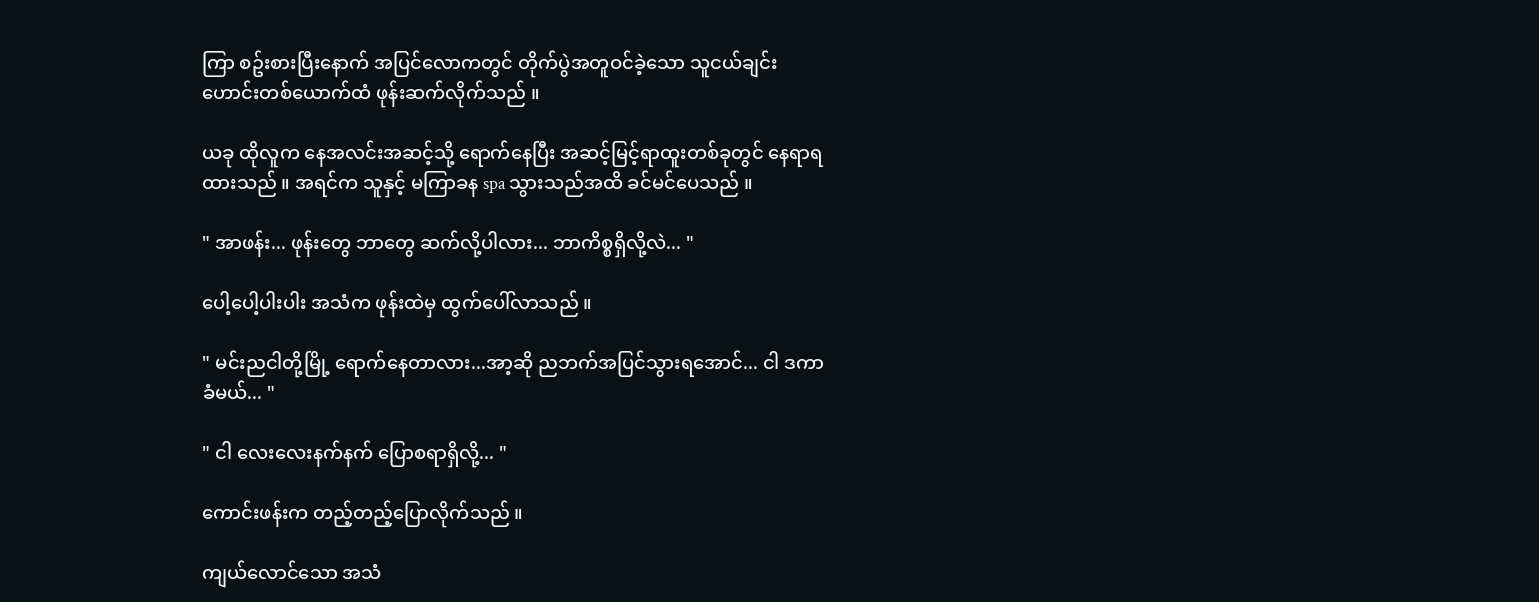ကြာ စဥ်းစားပြီးနောက် အပြင်လောကတွင် တိုက်ပွဲအတူဝင်ခဲ့သော သူငယ်ချင်းဟောင်းတစ်ယောက်ထံ ဖုန်းဆက်လိုက်သည် ။

ယခု ထိုလူက နေအလင်းအဆင့်သို့ ရောက်နေပြီး အဆင့်မြင့်ရာထူးတစ်ခုတွင် နေရာရထားသည် ။ အရင်က သူနှင့် မကြာခန spa သွားသည်အထိ ခင်မင်ပေသည် ။

" အာဖန်း... ဖုန်းတွေ ဘာတွေ ဆက်လို့ပါလား... ဘာကိစ္စရှိလို့လဲ... "

ပေါ့ပေါ့ပါးပါး အသံက ဖုန်းထဲမှ ထွက်ပေါ်လာသည် ။

" မင်းညငါတို့မြို့ ရောက်နေတာလား...အာ့ဆို ညဘက်အပြင်သွားရအောင်... ငါ ဒကာခံမယ်... "

" ငါ လေးလေးနက်နက် ပြောစရာရှိလို့... "

ကောင်းဖန်းက တည့်တည့်ပြောလိုက်သည် ။

ကျယ်လောင်သော အသံ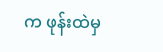က ဖုန်းထဲမှ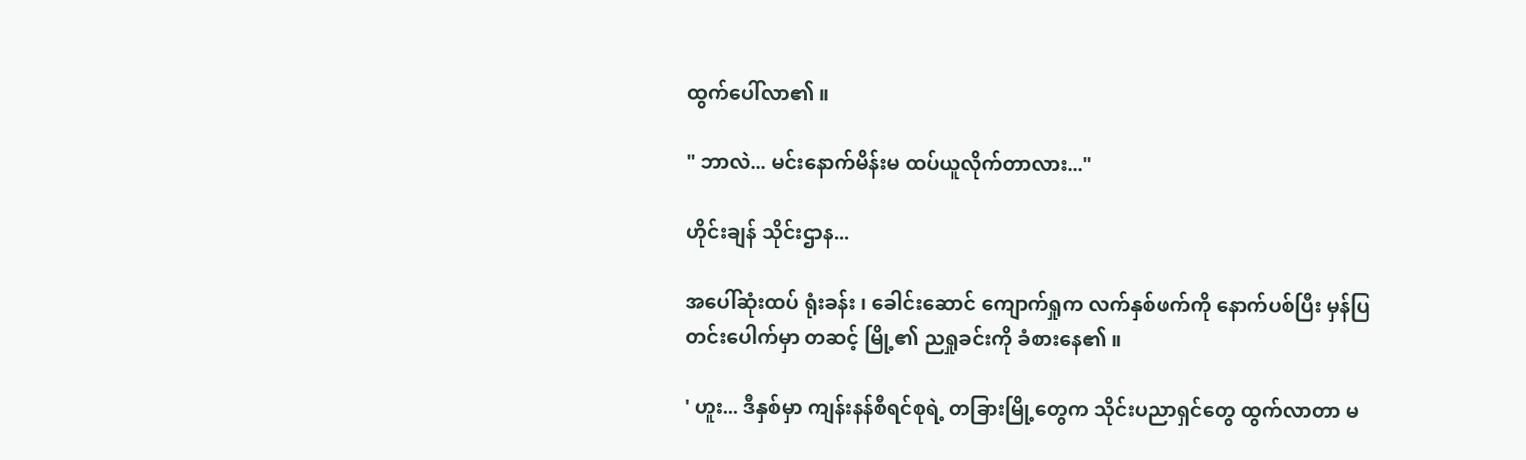ထွက်ပေါ်လာ၏ ။

" ဘာလဲ... မင်းနောက်မိန်းမ ထပ်ယူလိုက်တာလား..."

ဟိုင်းချန် သိုင်းဌာန...

အပေါ်ဆုံးထပ် ရုံးခန်း ၊ ခေါင်းဆောင် ကျောက်ရှုက လက်နှစ်ဖက်ကို နောက်ပစ်ပြီး မှန်ပြတင်းပေါက်မှာ တဆင့် မြို့၏ ညရှုခင်းကို ခံစားနေ၏ ။

' ဟူး... ဒီနှစ်မှာ ကျန်းနန်စီရင်စုရဲ့ တခြားမြို့တွေက သိုင်းပညာရှင်တွေ ထွက်လာတာ မ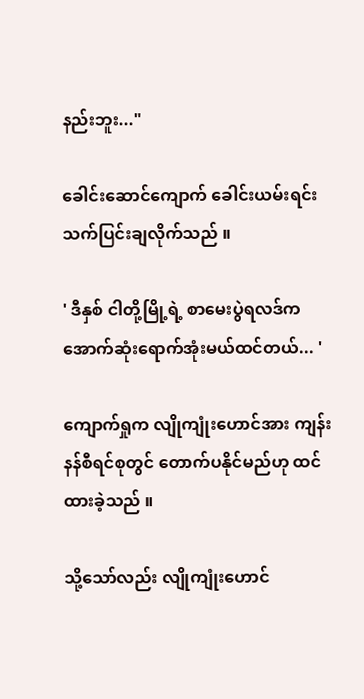နည်းဘူး..."

ခေါင်းဆောင်ကျောက် ခေါင်းယမ်းရင်း သက်ပြင်းချလိုက်သည် ။

' ဒီနှစ် ငါတို့မြို့ရဲ့ စာမေးပွဲရလဒ်က အောက်ဆုံးရောက်အုံးမယ်ထင်တယ်... '

ကျောက်ရှုက လျိုကျုံးဟောင်အား ကျန်းနန်စီရင်စုတွင် တောက်ပနိုင်မည်ဟု ထင်ထားခဲ့သည် ။

သို့သော်လည်း လျိုကျုံးဟောင်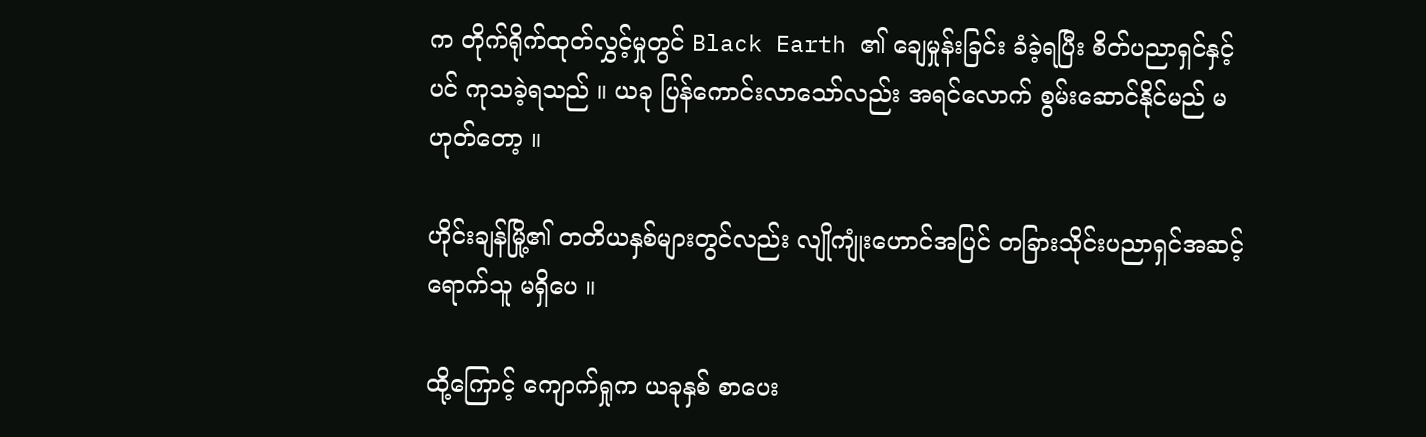က တိုက်ရိုက်ထုတ်လွှင့်မှုတွင် Black Earth ၏ ချေမှုန်းခြင်း ခံခဲ့ရပြီး စိတ်ပညာရှင်နှင့်ပင် ကုသခဲ့ရသည် ။ ယခု ပြန်ကောင်းလာသော်လည်း အရင်လောက် စွမ်းဆောင်နိုင်မည် မဟုတ်တော့ ။

ဟိုင်းချန်မြို့၏ တတိယနှစ်များတွင်လည်း လျိုကျုံးဟောင်အပြင် တခြားသိုင်းပညာရှင်အဆင့် ရောက်သူ မရှိပေ ။

ထို့ကြောင့် ကျောက်ရှုက ယခုနှစ် စာပေး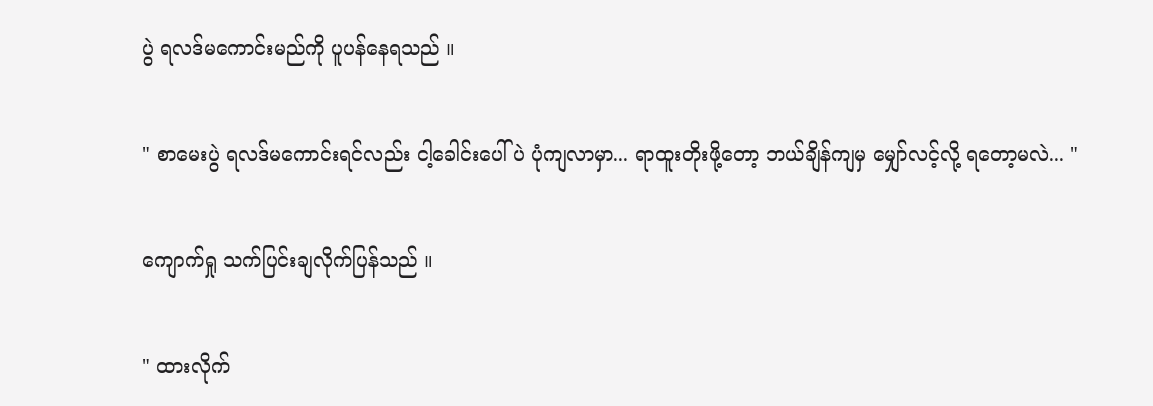ပွဲ ရလဒ်မကောင်းမည်ကို ပူပန်နေရသည် ။

" စာမေးပွဲ ရလဒ်မကောင်းရင်လည်း ငါ့ခေါင်းပေါ်ပဲ ပုံကျလာမှာ... ရာထူးတိုးဖို့တော့ ဘယ်ချိန်ကျမှ မျှော်လင့်လို့ ရတော့မလဲ... "

ကျောက်ရှု သက်ပြင်းချလိုက်ပြန်သည် ။

" ထားလိုက်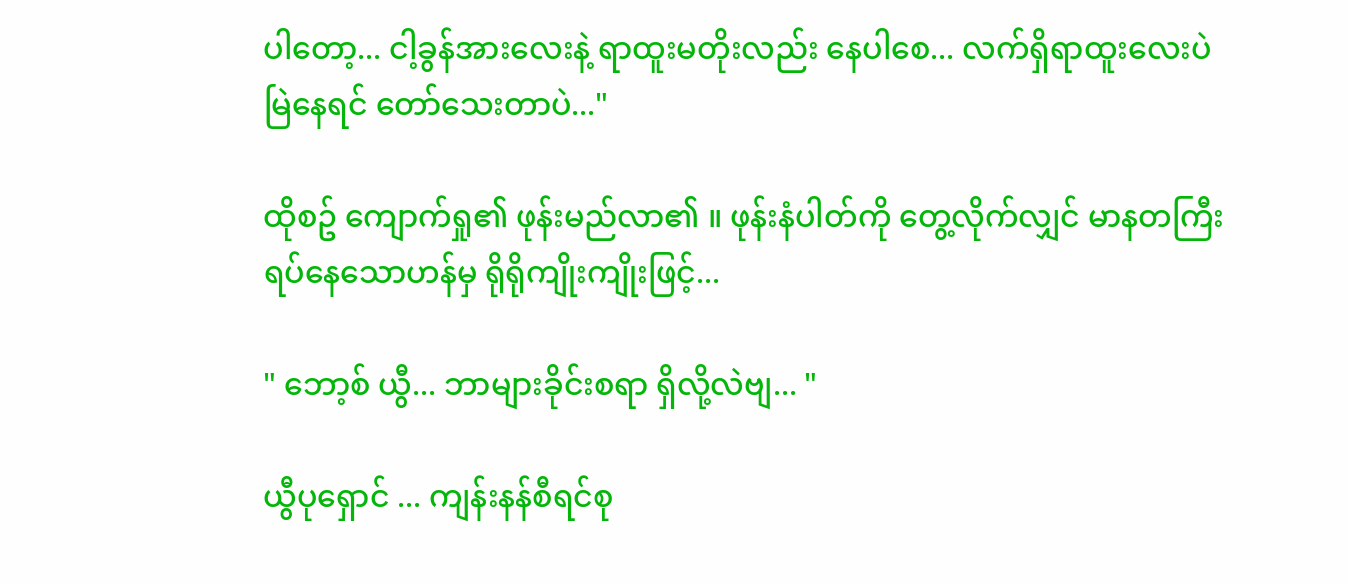ပါတော့... ငါ့ခွန်အားလေးနဲ့ ရာထူးမတိုးလည်း နေပါစေ... လက်ရှိရာထူးလေးပဲ မြဲနေရင် တော်သေးတာပဲ..."

ထိုစဥ် ကျောက်ရှု၏ ဖုန်းမည်လာ၏ ။ ဖုန်းနံပါတ်ကို တွေ့လိုက်လျှင် မာနတကြီး ရပ်နေသောဟန်မှ ရိုရိုကျိုးကျိုးဖြင့်...

" ဘော့စ် ယွီ... ဘာများခိုင်းစရာ ရှိလို့လဲဗျ... "

ယွီပုရှောင် ... ကျန်းနန်စီရင်စု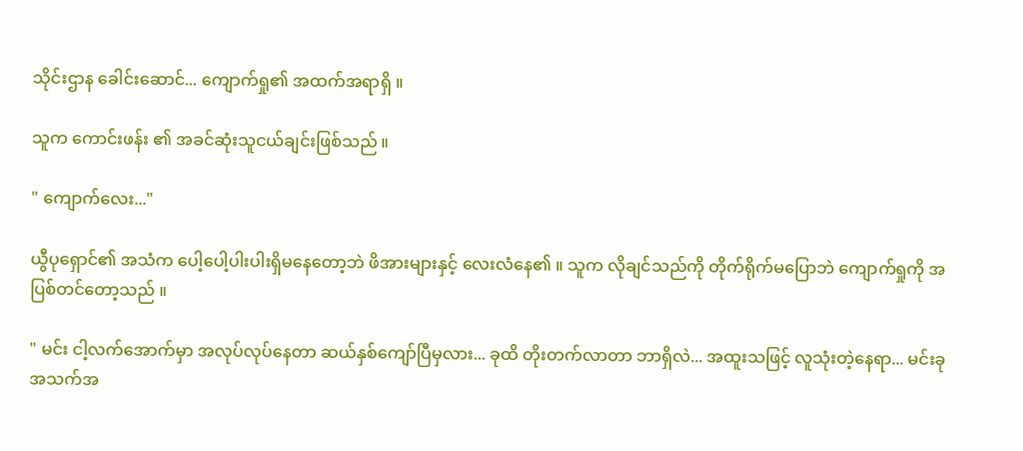သိုင်းဌာန ခေါင်းဆောင်... ကျောက်ရှု၏ အထက်အရာရှိ ။

သူက ကောင်းဖန်း ၏ အခင်ဆုံးသူငယ်ချင်းဖြစ်သည် ။

" ကျောက်လေး..."

ယွီပုရှောင်၏ အသံက ပေါ့ပေါ့ပါးပါးရှိမနေတော့ဘဲ ဖိအားများနှင့် လေးလံနေ၏ ။ သူက လိုချင်သည်ကို တိုက်ရိုက်မပြောဘဲ ကျောက်ရှုကို အပြစ်တင်တော့သည် ။

" မင်း ငါ့လက်အောက်မှာ အလုပ်လုပ်နေတာ ဆယ်နှစ်ကျော်ပြီမှလား... ခုထိ တိုးတက်လာတာ ဘာရှိလဲ... အထူးသဖြင့် လူသုံးတဲ့နေရာ... မင်းခုအသက်အ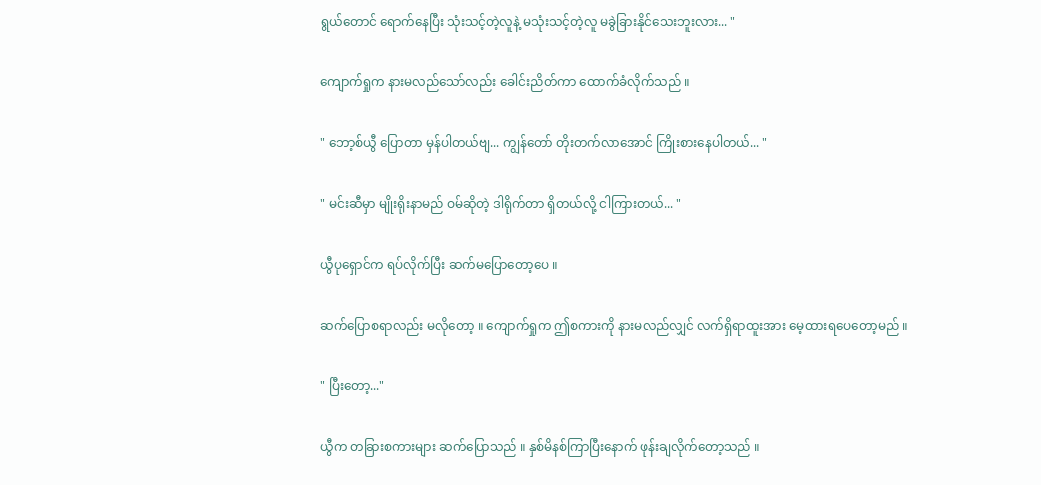ရွယ်တောင် ရောက်နေပြီး သုံးသင့်တဲ့လူနဲ့ မသုံးသင့်တဲ့လူ မခွဲခြားနိုင်သေးဘူးလား... "

ကျောက်ရှုက နားမလည်သော်လည်း ခေါင်းညိတ်ကာ ထောက်ခံလိုက်သည် ။

" ဘော့စ်ယွီ ပြောတာ မှန်ပါတယ်ဗျ... ကျွန်တော် တိုးတက်လာအောင် ကြိုးစားနေပါတယ်... "

" မင်းဆီမှာ မျိုးရိုးနာမည် ဝမ်ဆိုတဲ့ ဒါရိုက်တာ ရှိတယ်လို့ ငါကြားတယ်... "

ယွီပုရှောင်က ရပ်လိုက်ပြီး ဆက်မပြောတော့ပေ ။

ဆက်ပြောစရာလည်း မလိုတော့ ။ ကျောက်ရှုက ဤစကားကို နားမလည်လျှင် လက်ရှိရာထူးအား မေ့ထားရပေတော့မည် ။

" ပြီးတော့..."

ယွီက တခြားစကားများ ဆက်ပြောသည် ။ နှစ်မိနစ်ကြာပြီးနောက် ဖုန်းချလိုက်တော့သည် ။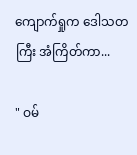ကျောက်ရှုက ဒေါသတကြီး အံကြိတ်ကာ...

" ဝမ်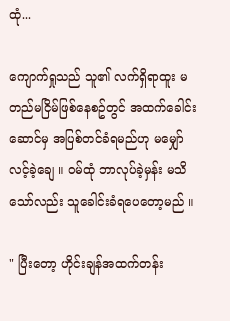ထုံ...

ကျောက်ရှုသည် သူ၏ လက်ရှိရာထူး မတည်မငြိမ်ဖြစ်နေစဥ်တွင် အထက်ခေါင်းဆောင်မှ အပြစ်တင်ခံရမည်ဟု မမျှော်လင့်ခဲ့ချေ ။ ဝမ်ထုံ ဘာလုပ်ခဲ့မှန်း မသိသော်လည်း သူခေါင်းခံရပေတော့မည် ။

" ပြီးတော့ ဟိုင်းချန်အထက်တန်း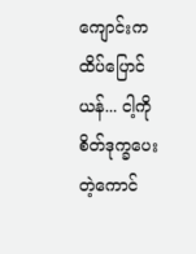ကျောင်းက ထိပ်ပြောင်ယန်... ငါ့ကို စိတ်ဒုက္ခပေးတဲ့ကောင်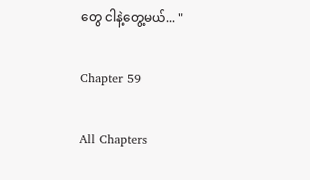တွေ ငါနဲ့တွေ့မယ်... "

Chapter 59

All Chapters